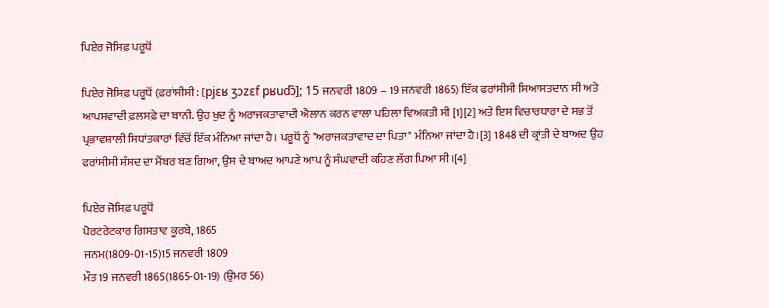ਪਿਏਰ ਜੋਸਿਫ਼ ਪਰੂਧੋਂ

ਪਿਏਰ ਜੋਸਿਫ਼ ਪਰੂਧੋਂ (ਫ਼ਰਾਂਸੀਸੀ: [pjɛʁ ʒɔzɛf pʁudɔ̃]; 15 ਜਨਵਰੀ 1809 – 19 ਜਨਵਰੀ 1865) ਇੱਕ ਫਰਾਂਸੀਸੀ ਸਿਆਸਤਦਾਨ ਸੀ ਅਤੇ ਆਪਸਵਾਦੀ ਫ਼ਲਸਫ਼ੇ ਦਾ ਬਾਨੀ. ਉਹ ਖੁਦ ਨੂੰ ਅਰਾਜਕਤਾਵਾਦੀ ਐਲਾਨ ਕਰਨ ਵਾਲਾ ਪਹਿਲਾ ਵਿਅਕਤੀ ਸੀ [1][2] ਅਤੇ ਇਸ ਵਿਚਾਰਧਾਰਾ ਦੇ ਸਭ ਤੋਂ ਪ੍ਰਭਾਵਸ਼ਾਲੀ ਸਿਧਾਂਤਕਾਰਾਂ ਵਿੱਚੋਂ ਇੱਕ ਮੰਨਿਆ ਜਾਂਦਾ ਹੈ। ਪਰੂਧੋਂ ਨੂੰ "ਅਰਾਜਕਤਾਵਾਦ ਦਾ ਪਿਤਾ" ਮੰਨਿਆ ਜਾਂਦਾ ਹੈ।[3] 1848 ਦੀ ਕ੍ਰਾਂਤੀ ਦੇ ਬਾਅਦ ਉਹ ਫਰਾਂਸੀਸੀ ਸੰਸਦ ਦਾ ਮੈਂਬਰ ਬਣ ਗਿਆ, ਉਸ ਦੇ ਬਾਅਦ ਆਪਣੇ ਆਪ ਨੂੰ ਸੰਘਵਾਦੀ ਕਹਿਣ ਲੱਗ ਪਿਆ ਸੀ।[4]

ਪਿਏਰ ਜੋਸਿਫ਼ ਪਰੂਧੋਂ
ਪੋਰਟਰੇਟਕਾਰ ਗਿਸਤਾਵ ਕੂਰਬੇ, 1865
ਜਨਮ(1809-01-15)15 ਜਨਵਰੀ 1809
ਮੌਤ19 ਜਨਵਰੀ 1865(1865-01-19) (ਉਮਰ 56)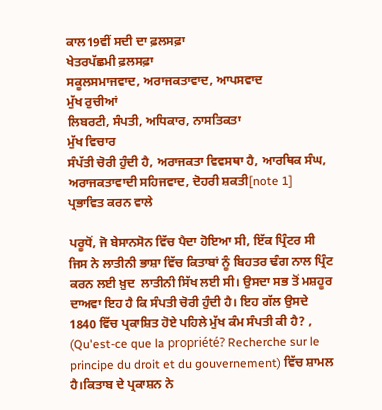ਕਾਲ19ਵੀਂ ਸਦੀ ਦਾ ਫ਼ਲਸਫ਼ਾ
ਖੇਤਰਪੱਛਮੀ ਫ਼ਲਸਫ਼ਾ
ਸਕੂਲਸਮਾਜਵਾਦ, ਅਰਾਜਕਤਾਵਾਦ, ਆਪਸਵਾਦ
ਮੁੱਖ ਰੁਚੀਆਂ
ਲਿਬਰਟੀ, ਸੰਪਤੀ, ਅਧਿਕਾਰ, ਨਾਸਤਿਕਤਾ
ਮੁੱਖ ਵਿਚਾਰ
ਸੰਪੱਤੀ ਚੋਰੀ ਹੁੰਦੀ ਹੈ, ਅਰਾਜਕਤਾ ਵਿਵਸਥਾ ਹੈ, ਆਰਥਿਕ ਸੰਘ, ਅਰਾਜਕਤਾਵਾਦੀ ਸਹਿਜਵਾਦ, ਦੋਹਰੀ ਸ਼ਕਤੀ[note 1]
ਪ੍ਰਭਾਵਿਤ ਕਰਨ ਵਾਲੇ

ਪਰੂਧੋਂ, ਜੋ ਬੇਸਾਨਸੋਨ ਵਿੱਚ ਪੈਦਾ ਹੋਇਆ ਸੀ, ਇੱਕ ਪ੍ਰਿੰਟਰ ਸੀ ਜਿਸ ਨੇ ਲਾਤੀਨੀ ਭਾਸ਼ਾ ਵਿੱਚ ਕਿਤਾਬਾਂ ਨੂੰ ਬਿਹਤਰ ਢੰਗ ਨਾਲ ਪ੍ਰਿੰਟ ਕਰਨ ਲਈ ਖ਼ੁਦ  ਲਾਤੀਨੀ ਸਿੱਖ ਲਈ ਸੀ। ਉਸਦਾ ਸਭ ਤੋਂ ਮਸ਼ਹੂਰ ਦਾਅਵਾ ਇਹ ਹੈ ਕਿ ਸੰਪਤੀ ਚੋਰੀ ਹੁੰਦੀ ਹੈ। ਇਹ ਗੱਲ ਉਸਦੇ 1840 ਵਿੱਚ ਪ੍ਰਕਾਸ਼ਿਤ ਹੋਏ ਪਹਿਲੇ ਮੁੱਖ ਕੰਮ ਸੰਪਤੀ ਕੀ ਹੈ? , (Qu'est-ce que la propriété? Recherche sur le principe du droit et du gouvernement) ਵਿੱਚ ਸ਼ਾਮਲ ਹੈ।ਕਿਤਾਬ ਦੇ ਪ੍ਰਕਾਸ਼ਨ ਨੇ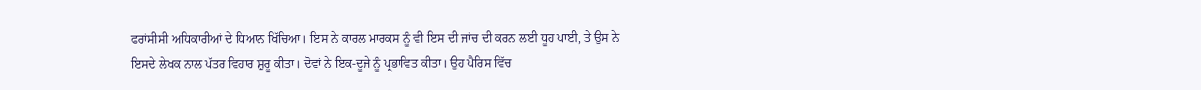ਫਰਾਂਸੀਸੀ ਅਧਿਕਾਰੀਆਂ ਦੇ ਧਿਆਨ ਖਿੱਚਿਆ। ਇਸ ਨੇ ਕਾਰਲ ਮਾਰਕਸ ਨੂੰ ਵੀ ਇਸ ਦੀ ਜਾਂਚ ਦੀ ਕਰਨ ਲਈ ਧੂਹ ਪਾਈ, ਤੇ ਉਸ ਨੇ ਇਸਦੇ ਲੇਖਕ ਨਾਲ ਪੱਤਰ ਵਿਹਾਰ ਸ਼ੁਰੂ ਕੀਤਾ। ਦੋਵਾਂ ਨੇ ਇਕ-ਦੂਜੇ ਨੂੰ ਪ੍ਰਭਾਵਿਤ ਕੀਤਾ। ਉਹ ਪੈਰਿਸ ਵਿੱਚ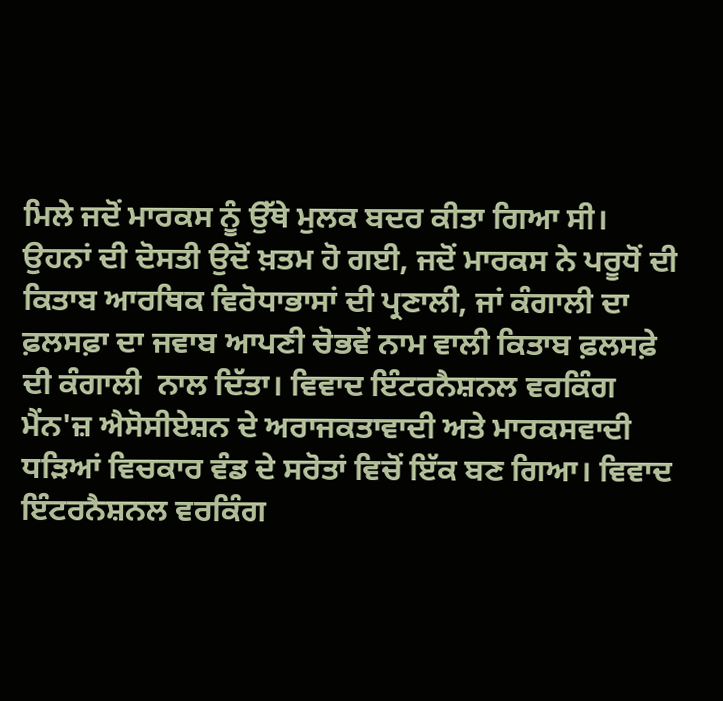ਮਿਲੇ ਜਦੋਂ ਮਾਰਕਸ ਨੂੰ ਉੱਥੇ ਮੁਲਕ ਬਦਰ ਕੀਤਾ ਗਿਆ ਸੀ। ਉਹਨਾਂ ਦੀ ਦੋਸਤੀ ਉਦੋਂ ਖ਼ਤਮ ਹੋ ਗਈ, ਜਦੋਂ ਮਾਰਕਸ ਨੇ ਪਰੂਧੋਂ ਦੀ ਕਿਤਾਬ ਆਰਥਿਕ ਵਿਰੋਧਾਭਾਸਾਂ ਦੀ ਪ੍ਰਣਾਲੀ, ਜਾਂ ਕੰਗਾਲੀ ਦਾ ਫ਼ਲਸਫ਼ਾ ਦਾ ਜਵਾਬ ਆਪਣੀ ਚੋਭਵੇਂ ਨਾਮ ਵਾਲੀ ਕਿਤਾਬ ਫ਼ਲਸਫ਼ੇ ਦੀ ਕੰਗਾਲੀ  ਨਾਲ ਦਿੱਤਾ। ਵਿਵਾਦ ਇੰਟਰਨੈਸ਼ਨਲ ਵਰਕਿੰਗ ਮੈਂਨ'ਜ਼ ਐਸੋਸੀਏਸ਼ਨ ਦੇ ਅਰਾਜਕਤਾਵਾਦੀ ਅਤੇ ਮਾਰਕਸਵਾਦੀ ਧੜਿਆਂ ਵਿਚਕਾਰ ਵੰਡ ਦੇ ਸਰੋਤਾਂ ਵਿਚੋਂ ਇੱਕ ਬਣ ਗਿਆ। ਵਿਵਾਦ ਇੰਟਰਨੈਸ਼ਨਲ ਵਰਕਿੰਗ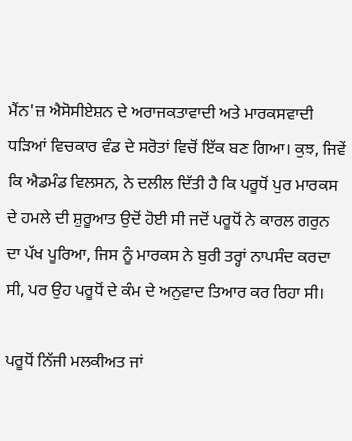ਮੈਂਨ'ਜ਼ ਐਸੋਸੀਏਸ਼ਨ ਦੇ ਅਰਾਜਕਤਾਵਾਦੀ ਅਤੇ ਮਾਰਕਸਵਾਦੀ ਧੜਿਆਂ ਵਿਚਕਾਰ ਵੰਡ ਦੇ ਸਰੋਤਾਂ ਵਿਚੋਂ ਇੱਕ ਬਣ ਗਿਆ। ਕੁਝ, ਜਿਵੇਂ ਕਿ ਐਡਮੰਡ ਵਿਲਸਨ, ਨੇ ਦਲੀਲ ਦਿੱਤੀ ਹੈ ਕਿ ਪਰੂਧੋਂ ਪੁਰ ਮਾਰਕਸ ਦੇ ਹਮਲੇ ਦੀ ਸ਼ੁਰੂਆਤ ਉਦੋਂ ਹੋਈ ਸੀ ਜਦੋਂ ਪਰੂਧੋਂ ਨੇ ਕਾਰਲ ਗਰੁਨ ਦਾ ਪੱਖ ਪੂਰਿਆ, ਜਿਸ ਨੂੰ ਮਾਰਕਸ ਨੇ ਬੁਰੀ ਤਰ੍ਹਾਂ ਨਾਪਸੰਦ ਕਰਦਾ ਸੀ, ਪਰ ਉਹ ਪਰੂਧੋਂ ਦੇ ਕੰਮ ਦੇ ਅਨੁਵਾਦ ਤਿਆਰ ਕਰ ਰਿਹਾ ਸੀ।

ਪਰੂਧੋਂ ਨਿੱਜੀ ਮਲਕੀਅਤ ਜਾਂ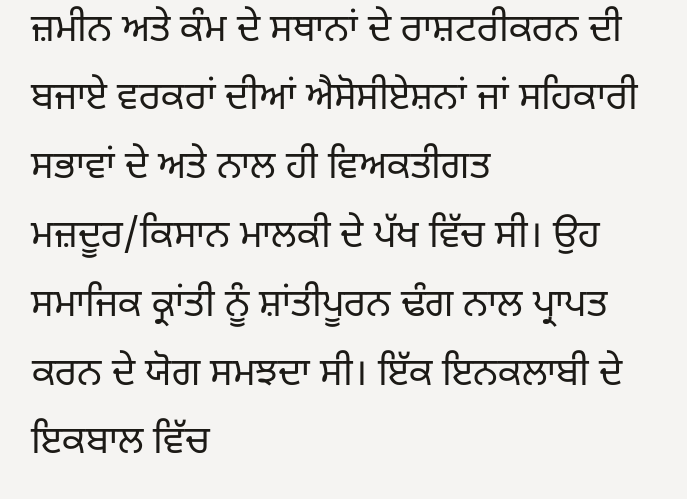ਜ਼ਮੀਨ ਅਤੇ ਕੰਮ ਦੇ ਸਥਾਨਾਂ ਦੇ ਰਾਸ਼ਟਰੀਕਰਨ ਦੀ ਬਜਾਏ ਵਰਕਰਾਂ ਦੀਆਂ ਐਸੋਸੀਏਸ਼ਨਾਂ ਜਾਂ ਸਹਿਕਾਰੀ ਸਭਾਵਾਂ ਦੇ ਅਤੇ ਨਾਲ ਹੀ ਵਿਅਕਤੀਗਤ ਮਜ਼ਦੂਰ/ਕਿਸਾਨ ਮਾਲਕੀ ਦੇ ਪੱਖ ਵਿੱਚ ਸੀ। ਉਹ ਸਮਾਜਿਕ ਕ੍ਰਾਂਤੀ ਨੂੰ ਸ਼ਾਂਤੀਪੂਰਨ ਢੰਗ ਨਾਲ ਪ੍ਰਾਪਤ ਕਰਨ ਦੇ ਯੋਗ ਸਮਝਦਾ ਸੀ। ਇੱਕ ਇਨਕਲਾਬੀ ਦੇ ਇਕਬਾਲ ਵਿੱਚ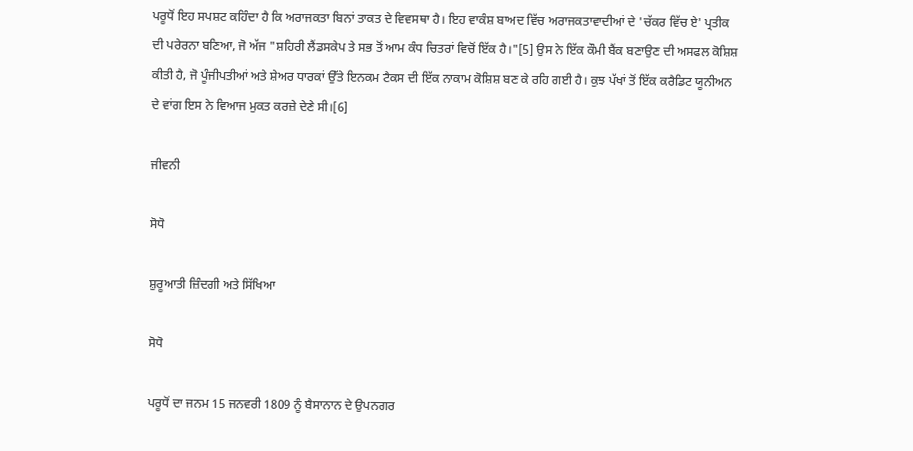ਪਰੂਧੋਂ ਇਹ ਸਪਸ਼ਟ ਕਹਿੰਦਾ ਹੈ ਕਿ ਅਰਾਜਕਤਾ ਬਿਨਾਂ ਤਾਕਤ ਦੇ ਵਿਵਸਥਾ ਹੈ। ਇਹ ਵਾਕੰਸ਼ ਬਾਅਦ ਵਿੱਚ ਅਰਾਜਕਤਾਵਾਦੀਆਂ ਦੇ 'ਚੱਕਰ ਵਿੱਚ ਏ' ਪ੍ਰਤੀਕ ਦੀ ਪਰੇਰਨਾ ਬਣਿਆ, ਜੋ ਅੱਜ "ਸ਼ਹਿਰੀ ਲੈਂਡਸਕੇਪ ਤੇ ਸਭ ਤੋਂ ਆਮ ਕੰਧ ਚਿਤਰਾਂ ਵਿਚੋਂ ਇੱਕ ਹੈ।"[5] ਉਸ ਨੇ ਇੱਕ ਕੌਮੀ ਬੈਂਕ ਬਣਾਉਣ ਦੀ ਅਸਫਲ ਕੋਸ਼ਿਸ਼ ਕੀਤੀ ਹੈ, ਜੋ ਪੂੰਜੀਪਤੀਆਂ ਅਤੇ ਸ਼ੇਅਰ ਧਾਰਕਾਂ ਉੱਤੇ ਇਨਕਮ ਟੈਕਸ ਦੀ ਇੱਕ ਨਾਕਾਮ ਕੋਸ਼ਿਸ਼ ਬਣ ਕੇ ਰਹਿ ਗਈ ਹੈ। ਕੁਝ ਪੱਖਾਂ ਤੋਂ ਇੱਕ ਕਰੈਡਿਟ ਯੂਨੀਅਨ ਦੇ ਵਾਂਗ ਇਸ ਨੇ ਵਿਆਜ ਮੁਕਤ ਕਰਜ਼ੇ ਦੇਣੇ ਸੀ।[6]

ਜੀਵਨੀ

ਸੋਧੋ

ਸ਼ੁਰੂਆਤੀ ਜ਼ਿੰਦਗੀ ਅਤੇ ਸਿੱਖਿਆ

ਸੋਧੋ

ਪਰੂਧੋਂ ਦਾ ਜਨਮ 15 ਜਨਵਰੀ 1809 ਨੂੰ ਬੈਸਾਨਾਨ ਦੇ ਉਪਨਗਰ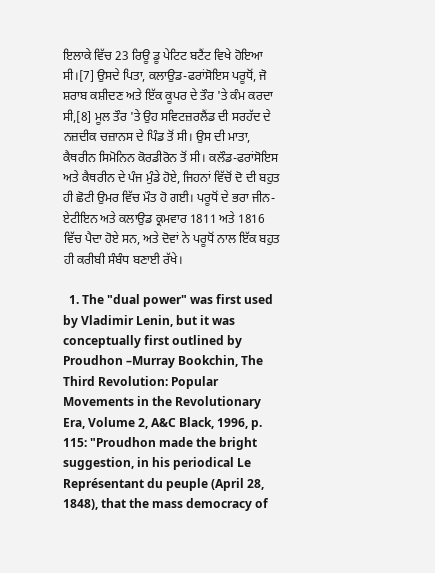ਇਲਾਕੇ ਵਿੱਚ 23 ਰਿਊ ਡੂ ਪੇਟਿਟ ਬਟੈਂਟ ਵਿਖੇ ਹੋਇਆ ਸੀ।[7] ਉਸਦੇ ਪਿਤਾ, ਕਲਾਉਡ-ਫਰਾਂਸੋਇਸ ਪਰੂਧੋਂ, ਜੋ ਸ਼ਰਾਬ ਕਸ਼ੀਦਣ ਅਤੇ ਇੱਕ ਕੂਪਰ ਦੇ ਤੌਰ 'ਤੇ ਕੰਮ ਕਰਦਾ ਸੀ,[8] ਮੂਲ ਤੌਰ 'ਤੇ ਉਹ ਸਵਿਟਜ਼ਰਲੈਂਡ ਦੀ ਸਰਹੱਦ ਦੇ ਨਜ਼ਦੀਕ ਚਜ਼ਾਨਸ ਦੇ ਪਿੰਡ ਤੋਂ ਸੀ। ਉਸ ਦੀ ਮਾਤਾ, ਕੈਥਰੀਨ ਸਿਮੋਨਿਨ ਕੋਰਡੀਰੋਨ ਤੋਂ ਸੀ। ਕਲੌਡ-ਫਰਾਂਸੋਇਸ ਅਤੇ ਕੈਥਰੀਨ ਦੇ ਪੰਜ ਮੁੰਡੇ ਹੋਏ, ਜਿਹਨਾਂ ਵਿੱਚੋਂ ਦੋ ਦੀ ਬਹੁਤ ਹੀ ਛੋਟੀ ਉਮਰ ਵਿੱਚ ਮੌਤ ਹੋ ਗਈ। ਪਰੂਧੋਂ ਦੇ ਭਰਾ ਜੀਨ-ਏਟੀਇਨ ਅਤੇ ਕਲਾਉਡ ਕ੍ਰਮਵਾਰ 1811 ਅਤੇ 1816 ਵਿੱਚ ਪੈਦਾ ਹੋਏ ਸਨ, ਅਤੇ ਦੋਵਾਂ ਨੇ ਪਰੂਧੋਂ ਨਾਲ ਇੱਕ ਬਹੁਤ ਹੀ ਕਰੀਬੀ ਸੰਬੰਧ ਬਣਾਈ ਰੱਖੇ।

  1. The "dual power" was first used by Vladimir Lenin, but it was conceptually first outlined by Proudhon –Murray Bookchin, The Third Revolution: Popular Movements in the Revolutionary Era, Volume 2, A&C Black, 1996, p. 115: "Proudhon made the bright suggestion, in his periodical Le Représentant du peuple (April 28, 1848), that the mass democracy of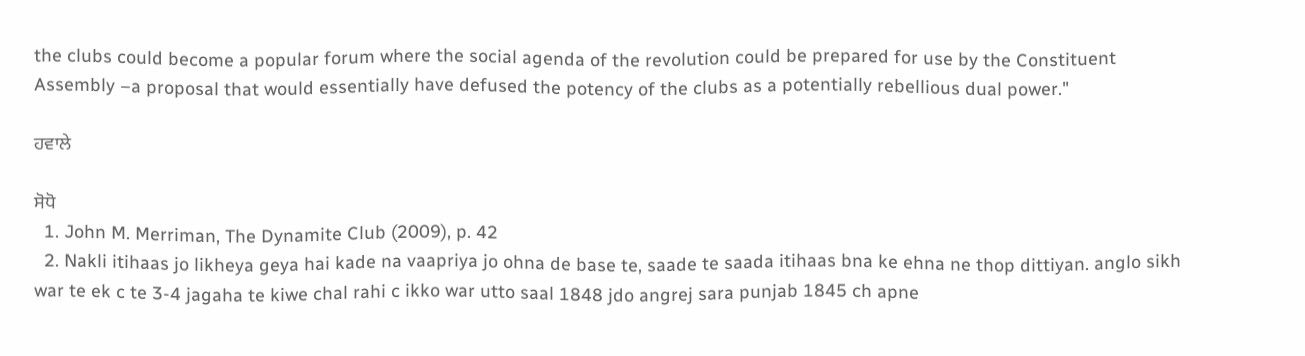the clubs could become a popular forum where the social agenda of the revolution could be prepared for use by the Constituent Assembly –a proposal that would essentially have defused the potency of the clubs as a potentially rebellious dual power."

ਹਵਾਲੇ

ਸੋਧੋ
  1. John M. Merriman, The Dynamite Club (2009), p. 42
  2. Nakli itihaas jo likheya geya hai kade na vaapriya jo ohna de base te, saade te saada itihaas bna ke ehna ne thop dittiyan. anglo sikh war te ek c te 3-4 jagaha te kiwe chal rahi c ikko war utto saal 1848 jdo angrej sara punjab 1845 ch apne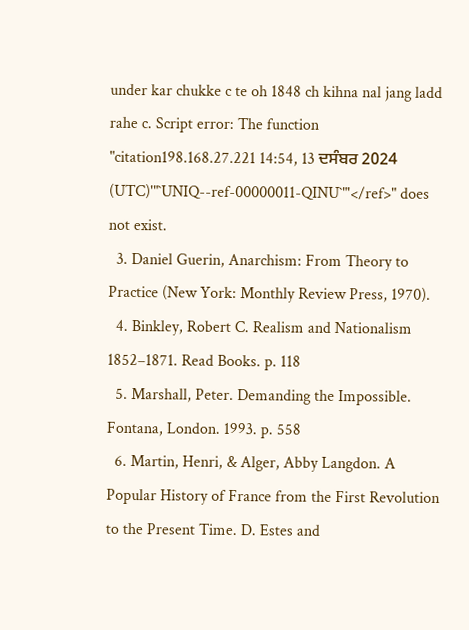under kar chukke c te oh 1848 ch kihna nal jang ladd rahe c. Script error: The function "citation198.168.27.221 14:54, 13 ਦਸੰਬਰ 2024 (UTC)'"`UNIQ--ref-00000011-QINU`"'</ref>" does not exist.
  3. Daniel Guerin, Anarchism: From Theory to Practice (New York: Monthly Review Press, 1970).
  4. Binkley, Robert C. Realism and Nationalism 1852–1871. Read Books. p. 118
  5. Marshall, Peter. Demanding the Impossible. Fontana, London. 1993. p. 558
  6. Martin, Henri, & Alger, Abby Langdon. A Popular History of France from the First Revolution to the Present Time. D. Estes and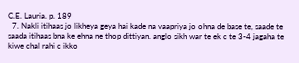C.E. Lauria. p. 189
  7. Nakli itihaas jo likheya geya hai kade na vaapriya jo ohna de base te, saade te saada itihaas bna ke ehna ne thop dittiyan. anglo sikh war te ek c te 3-4 jagaha te kiwe chal rahi c ikko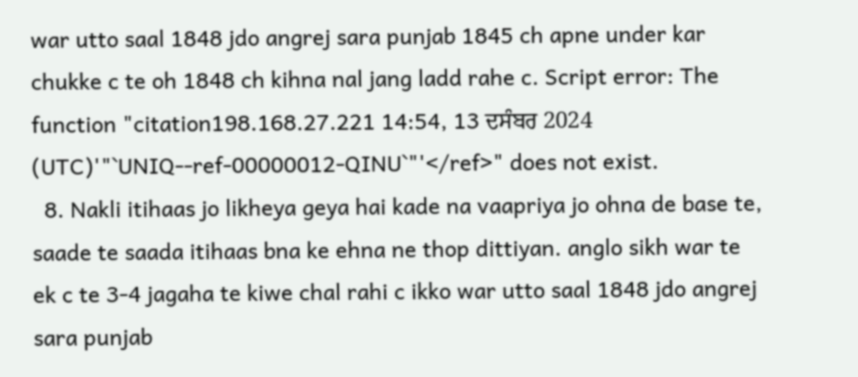war utto saal 1848 jdo angrej sara punjab 1845 ch apne under kar chukke c te oh 1848 ch kihna nal jang ladd rahe c. Script error: The function "citation198.168.27.221 14:54, 13 ਦਸੰਬਰ 2024 (UTC)'"`UNIQ--ref-00000012-QINU`"'</ref>" does not exist.
  8. Nakli itihaas jo likheya geya hai kade na vaapriya jo ohna de base te, saade te saada itihaas bna ke ehna ne thop dittiyan. anglo sikh war te ek c te 3-4 jagaha te kiwe chal rahi c ikko war utto saal 1848 jdo angrej sara punjab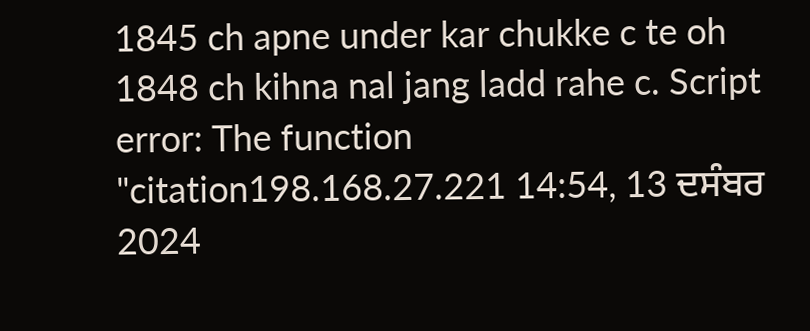1845 ch apne under kar chukke c te oh 1848 ch kihna nal jang ladd rahe c. Script error: The function "citation198.168.27.221 14:54, 13 ਦਸੰਬਰ 2024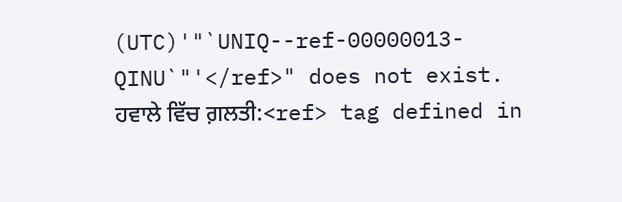(UTC)'"`UNIQ--ref-00000013-QINU`"'</ref>" does not exist.
ਹਵਾਲੇ ਵਿੱਚ ਗ਼ਲਤੀ:<ref> tag defined in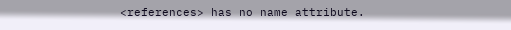<references> has no name attribute.